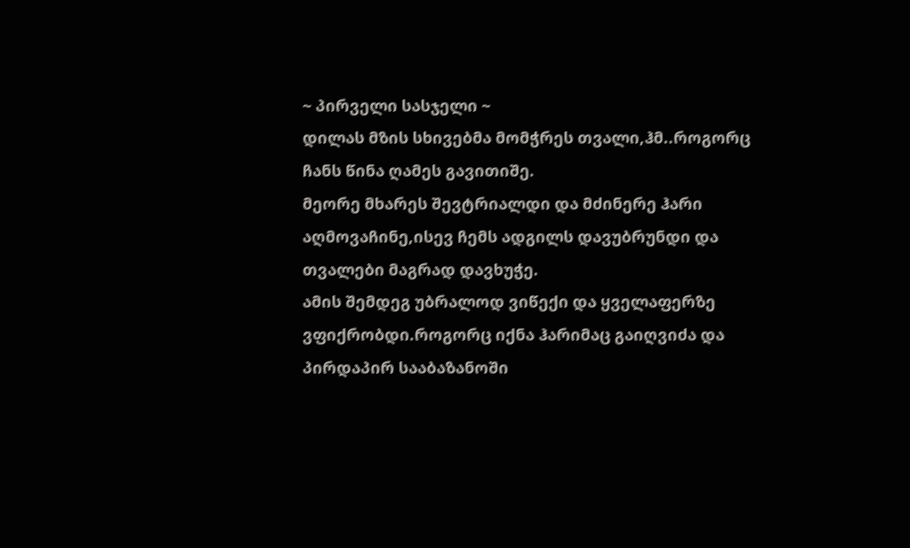~ პირველი სასჯელი ~
დილას მზის სხივებმა მომჭრეს თვალი,ჰმ..როგორც ჩანს წინა ღამეს გავითიშე.
მეორე მხარეს შევტრიალდი და მძინერე ჰარი აღმოვაჩინე,ისევ ჩემს ადგილს დავუბრუნდი და თვალები მაგრად დავხუჭე.
ამის შემდეგ უბრალოდ ვიწექი და ყველაფერზე ვფიქრობდი.როგორც იქნა ჰარიმაც გაიღვიძა და პირდაპირ სააბაზანოში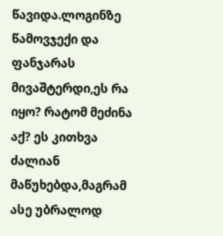წავიდა.ლოგინზე წამოვჯექი და ფანჯარას მივაშტერდი,ეს რა იყო? რატომ მეძინა აქ? ეს კითხვა ძალიან მაწუხებდა,მაგრამ ასე უბრალოდ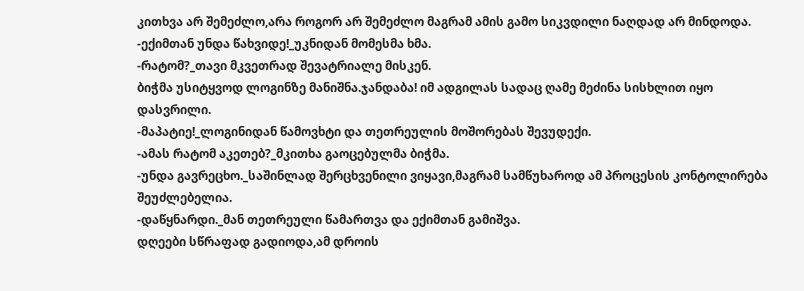კითხვა არ შემეძლო,არა როგორ არ შემეძლო მაგრამ ამის გამო სიკვდილი ნაღდად არ მინდოდა.
-ექიმთან უნდა წახვიდე!_უკნიდან მომესმა ხმა.
-რატომ?_თავი მკვეთრად შევატრიალე მისკენ.
ბიჭმა უსიტყვოდ ლოგინზე მანიშნა.ჯანდაბა! იმ ადგილას სადაც ღამე მეძინა სისხლით იყო დასვრილი.
-მაპატიე!_ლოგინიდან წამოვხტი და თეთრეულის მოშორებას შევუდექი.
-ამას რატომ აკეთებ?_მკითხა გაოცებულმა ბიჭმა.
-უნდა გავრეცხო._საშინლად შერცხვენილი ვიყავი,მაგრამ სამწუხაროდ ამ პროცესის კონტოლირება შეუძლებელია.
-დაწყნარდი._მან თეთრეული წამართვა და ექიმთან გამიშვა.
დღეები სწრაფად გადიოდა,ამ დროის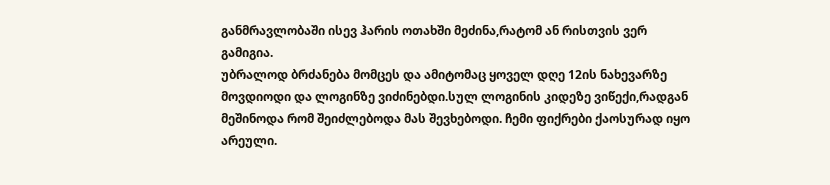განმრავლობაში ისევ ჰარის ოთახში მეძინა,რატომ ან რისთვის ვერ გამიგია.
უბრალოდ ბრძანება მომცეს და ამიტომაც ყოველ დღე 12ის ნახევარზე მოვდიოდი და ლოგინზე ვიძინებდი.სულ ლოგინის კიდეზე ვიწექი,რადგან მეშინოდა რომ შეიძლებოდა მას შევხებოდი. ჩემი ფიქრები ქაოსურად იყო არეული.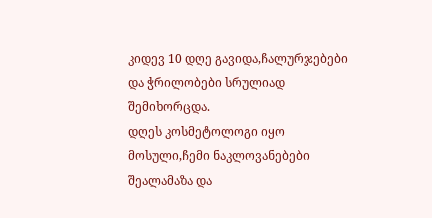კიდევ 10 დღე გავიდა,ჩალურჯებები და ჭრილობები სრულიად შემიხორცდა.
დღეს კოსმეტოლოგი იყო მოსული,ჩემი ნაკლოვანებები შეალამაზა და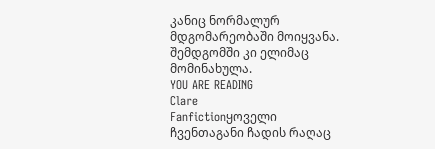კანიც ნორმალურ მდგომარეობაში მოიყვანა.
შემდგომში კი ელიმაც მომინახულა.
YOU ARE READING
Clare
Fanfictionყოველი ჩვენთაგანი ჩადის რაღაც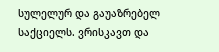სულელურ და გაუაზრებელ საქციელს. ვრისკავთ და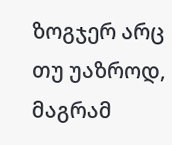ზოგჯერ არც თუ უაზროდ, მაგრამ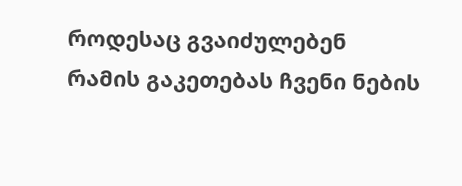როდესაც გვაიძულებენ რამის გაკეთებას ჩვენი ნების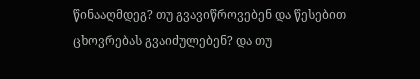წინააღმდეგ? თუ გვავიწროვებენ და წესებით ცხოვრებას გვაიძულებენ? და თუ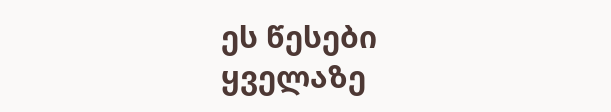ეს წესები ყველაზე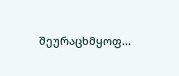შეურაცხმყოფ...